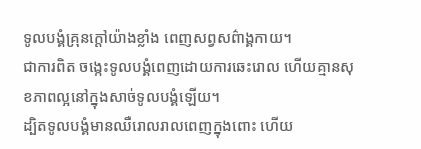ទូលបង្គំគ្រុនក្ដៅយ៉ាងខ្លាំង ពេញសព្វសព៌ាង្គកាយ។
ជាការពិត ចង្កេះទូលបង្គំពេញដោយការឆេះរោល ហើយគ្មានសុខភាពល្អនៅក្នុងសាច់ទូលបង្គំឡើយ។
ដ្បិតទូលបង្គំមានឈឺរោលរាលពេញក្នុងពោះ ហើយ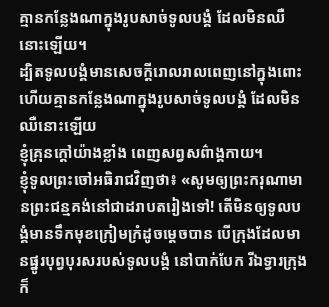គ្មានកន្លែងណាក្នុងរូបសាច់ទូលបង្គំ ដែលមិនឈឺនោះឡើយ។
ដ្បិតទូលបង្គំមានសេចក្ដីរោលរាលពេញនៅក្នុងពោះ ហើយគ្មានកន្លែងណាក្នុងរូបសាច់ទូលបង្គំ ដែលមិនឈឺនោះឡើយ
ខ្ញុំគ្រុនក្ដៅយ៉ាងខ្លាំង ពេញសព្វសព៌ាង្គកាយ។
ខ្ញុំទូលព្រះចៅអធិរាជវិញថា៖ «សូមឲ្យព្រះករុណាមានព្រះជន្មគង់នៅជាដរាបតរៀងទៅ! តើមិនឲ្យទូលបង្គំមានទឹកមុខក្រៀមក្រំដូចម្ដេចបាន បើក្រុងដែលមានផ្នូរបុព្វបុរសរបស់ទូលបង្គំ នៅបាក់បែក រីឯទ្វារក្រុង ក៏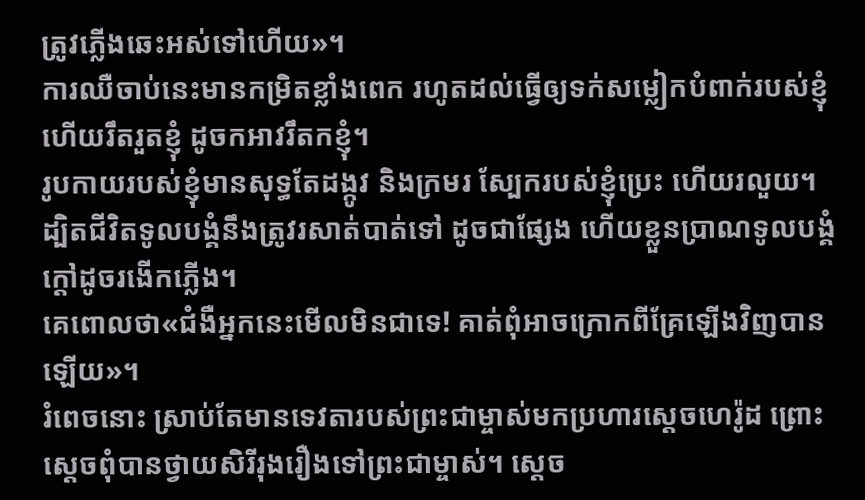ត្រូវភ្លើងឆេះអស់ទៅហើយ»។
ការឈឺចាប់នេះមានកម្រិតខ្លាំងពេក រហូតដល់ធ្វើឲ្យទក់សម្លៀកបំពាក់របស់ខ្ញុំ ហើយរឹតរួតខ្ញុំ ដូចកអាវរឹតកខ្ញុំ។
រូបកាយរបស់ខ្ញុំមានសុទ្ធតែដង្កូវ និងក្រមរ ស្បែករបស់ខ្ញុំប្រេះ ហើយរលួយ។
ដ្បិតជីវិតទូលបង្គំនឹងត្រូវរសាត់បាត់ទៅ ដូចជាផ្សែង ហើយខ្លួនប្រាណទូលបង្គំក្ដៅដូចរងើកភ្លើង។
គេពោលថា«ជំងឺអ្នកនេះមើលមិនជាទេ! គាត់ពុំអាចក្រោកពីគ្រែឡើងវិញបានឡើយ»។
រំពេចនោះ ស្រាប់តែមានទេវតារបស់ព្រះជាម្ចាស់មកប្រហារស្ដេចហេរ៉ូដ ព្រោះស្ដេចពុំបានថ្វាយសិរីរុងរឿងទៅព្រះជាម្ចាស់។ ស្ដេច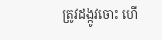ត្រូវដង្កូវចោះ ហើ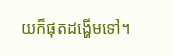យក៏ផុតដង្ហើមទៅ។